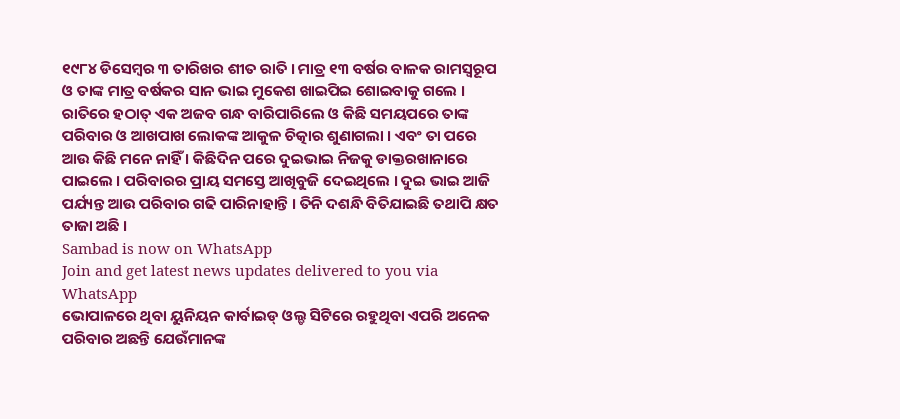୧୯୮୪ ଡିସେମ୍ବର ୩ ତାରିଖର ଶୀତ ରାତି । ମାତ୍ର ୧୩ ବର୍ଷର ବାଳକ ରାମସ୍ୱରୂପ ଓ ତାଙ୍କ ମାତ୍ର ବର୍ଷକର ସାନ ଭାଇ ମୁକେଶ ଖାଇପିଇ ଶୋଇବାକୁ ଗଲେ । ରାତିରେ ହଠାତ୍ ଏକ ଅଜବ ଗନ୍ଧ ବାରିପାରିଲେ ଓ କିଛି ସମୟପରେ ତାଙ୍କ ପରିବାର ଓ ଆଖପାଖ ଲୋକଙ୍କ ଆକୁଳ ଚିତ୍କାର ଶୁଣାଗଲା । ଏବଂ ତା ପରେ ଆଉ କିଛି ମନେ ନାହିଁ । କିଛିଦିନ ପରେ ଦୁଇଭାଇ ନିଜକୁ ଡାକ୍ତରଖାନାରେ ପାଇଲେ । ପରିବାରର ପ୍ରାୟ ସମସ୍ତେ ଆଖିବୁଜି ଦେଇଥିଲେ । ଦୁଇ ଭାଇ ଆଜି ପର୍ଯ୍ୟନ୍ତ ଆଉ ପରିବାର ଗଢି ପାରିନାହାନ୍ତି । ତିନି ଦଶନ୍ଧି ବିତିଯାଇଛି ତଥାପି କ୍ଷତ ତାଜା ଅଛି ।
Sambad is now on WhatsApp
Join and get latest news updates delivered to you via WhatsApp
ଭୋପାଳରେ ଥିବା ୟୁନିୟନ କାର୍ବାଇଡ୍ ଓଲ୍ଡ ସିଟିରେ ରହୁଥିବା ଏପରି ଅନେକ ପରିବାର ଅଛନ୍ତି ଯେଉଁମାନଙ୍କ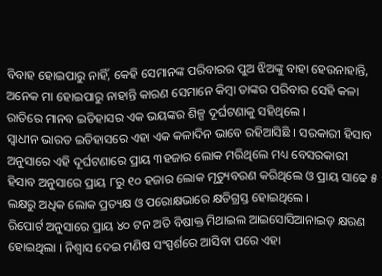ବିବାହ ହୋଇପାରୁ ନାହିଁ, କେହି ସେମାନଙ୍କ ପରିବାରର ପୁଅ ଝିଅଙ୍କୁ ବାହା ହେଉନାହାନ୍ତି, ଅନେକ ମା ହୋଇପାରୁ ନାହାନ୍ତି କାରଣ ସେମାନେ କିମ୍ବା ତାଙ୍କର ପରିବାର ସେହି କଳା ରାତିରେ ମାନବ ଇତିହାସର ଏକ ଭୟଙ୍କର ଶିଳ୍ପ ଦୂର୍ଘଟଣାକୁ ସହିଥିଲେ ।
ସ୍ୱାଧୀନ ଭାରତ ଇତିହାସରେ ଏହା ଏକ କଳାଦିନ ଭାବେ ରହିଆସିଛି । ସରକାରୀ ହିସାବ ଅନୁସାରେ ଏହି ଦୂର୍ଘଟଣାରେ ପ୍ରାୟ ୩ହଜାର ଲୋକ ମରିଥିଲେ ମଧ୍ୟ ବେସରକାରୀ ହିସାବ ଅନୁସାରେ ପ୍ରାୟ ୮ରୁ ୧୦ ହଜାର ଲୋକ ମୃତ୍ୟୁବରଣ କରିଥିଲେ ଓ ପ୍ରାୟ ସାଢେ ୫ ଲକ୍ଷରୁ ଅଧିକ ଲୋକ ପ୍ରତ୍ୟକ୍ଷ ଓ ପରୋକ୍ଷଭାରେ କ୍ଷତିଗ୍ରସ୍ତ ହୋଇଥିଲେ ।
ରିପୋର୍ଟ ଅନୁସାରେ ପ୍ରାୟ ୪୦ ଟନ ଅତି ବିଷାକ୍ତ ମିଥାଇଲ ଆଇସୋସିଆନାଇଡ୍ କ୍ଷରଣ ହୋଇଥିଲା । ନିଶ୍ୱାସ ଦେଇ ମଣିଷ ସଂସ୍ପର୍ଶରେ ଆସିବା ପରେ ଏହା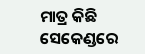ମାତ୍ର କିଛି ସେକେଣ୍ଡରେ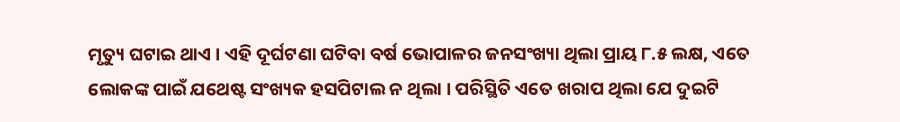ମୃତ୍ୟୁ ଘଟାଇ ଥାଏ । ଏହି ଦୂର୍ଘଟଣା ଘଟିବା ବର୍ଷ ଭୋପାଳର ଜନସଂଖ୍ୟା ଥିଲା ପ୍ରାୟ ୮.୫ ଲକ୍ଷ, ଏତେ ଲୋକଙ୍କ ପାଇଁ ଯଥେଷ୍ଟ ସଂଖ୍ୟକ ହସପିଟାଲ ନ ଥିଲା । ପରିସ୍ଥିତି ଏତେ ଖରାପ ଥିଲା ଯେ ଦୁଇଟି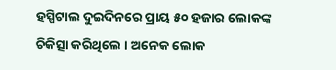ହସ୍ପିଟାଲ ଦୁଇଦିନରେ ପ୍ରାୟ ୫୦ ହଜାର ଲୋକଙ୍କ ଚିକିତ୍ସା କରିଥିଲେ । ଅନେକ ଲୋକ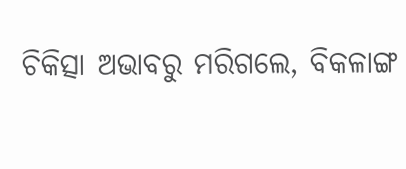ଚିକିତ୍ସା ଅଭାବରୁ ମରିଗଲେ, ବିକଳାଙ୍ଗ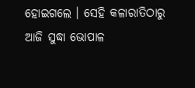ହୋଇଗଲେ । ସେହି କଳାରାତିଠାରୁ ଆଜି ସୁଦ୍ଧା ଭୋପାଳ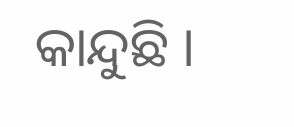କାନ୍ଦୁଛି ।